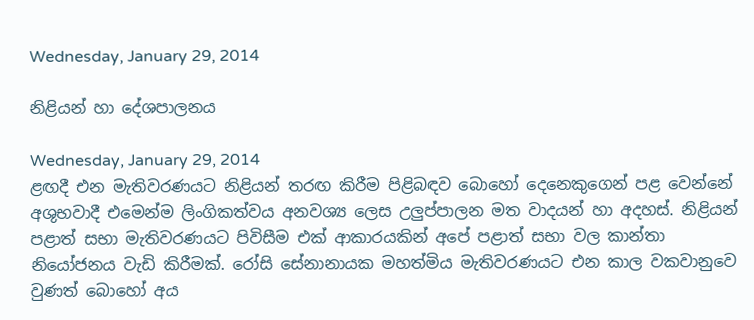Wednesday, January 29, 2014

නිළියන් හා දේශපාලනය

Wednesday, January 29, 2014
ළඟදී එන මැතිවරණයට නිළියන් තරඟ කිරීම පිළිබඳව බොහෝ දෙනෙකුගෙන් පළ වෙන්නේ අශුභවාදී එමෙන්ම ලිංගිකත්වය අනවශ්‍ය ලෙස උලුප්පාලන මත වාදයන් හා අදහස්. නිළියන් පළාත් සභා මැතිවරණයට පිවිසීම එක් ආකාරයකින් අපේ පළාත් සභා වල කාන්තා නියෝජනය වැඩි කිරීමක්. රෝසි සේනානායක මහත්මිය මැතිවරණයට එන කාල වකවානුවෙ වුණත් බොහෝ අය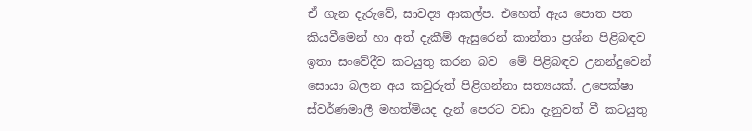ඒ ගැන දැරුවේ, සාවද්‍ය ආකල්ප. එහෙත් ඇය පොත පත කියවීමෙන් හා අත් දැකීම් ඇසුරෙන් කාන්තා ප්‍රශ්න පිළිබඳව ඉතා සංවේදීව කටයුතු කරන බව  මේ පිළිබඳව උනන්දුවෙන් සොයා බලන අය කවුරුත් පිළිගන්නා සත්‍යයක්. උපෙක්ෂා ස්වර්ණමාලී මහත්මියද දැන් පෙරට වඩා දැනුවත් වී කටයුතු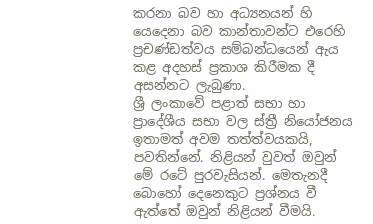කරනා බව හා අධ්‍යනයන් හි යෙදෙනා බව කාන්තාවන්ට එරෙහි ප්‍රචණ්ඩත්වය සම්බන්ධයෙන් ඇය කළ අදහස් ප්‍රකාශ කිරීමක දී අසන්නට ලැබුණා.
ශ්‍රී ලංකාවේ පළාත් සභා හා ප්‍රාදේශීය සභා වල ස්ත්‍රී නියෝජනය ඉතාමත් අවම තත්ත්වයකයි, පවතින්නේ. නිළියන් වුවත් ඔවුන් මේ රටේ පුරවැසියන්. මෙතැනදී බොහෝ දෙනෙකුට ප්‍රශ්නය වී ඇත්තේ ඔවුන් නිළියන් වීමයි.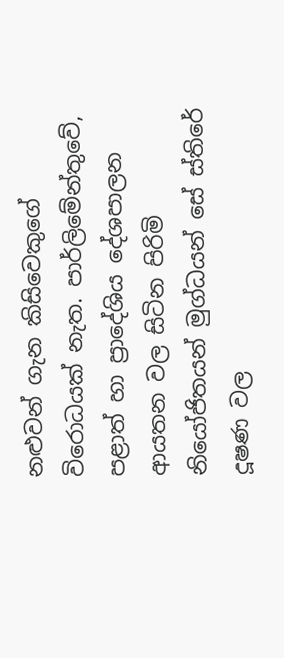නළුවන් ගැන කිසිවෙකුගේ විරොධයක් නැත. පාර්ලිමේන්තුවේ, පළාත් හා ප්‍රාදේශිය දේශපාලන ආයතන වල සිටින පිරිමි නියෝජිතයන් මුග්ධයන් සේ ස්තිරේ දූෂණ වල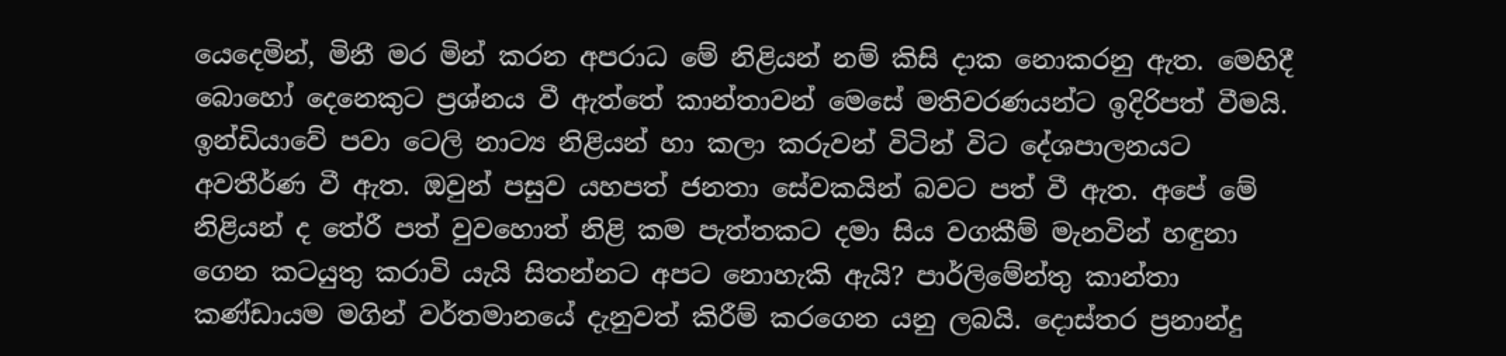යෙදෙමින්, මිනී මර මින් කරන අපරාධ මේ නිළියන් නම් කිසි දාක නොකරනු ඇත. මෙහිදී බොහෝ දෙනෙකුට ප්‍රශ්නය වී ඇත්තේ කාන්තාවන් මෙසේ මතිවරණයන්ට ඉදිරිපත් වීමයි. ඉන්ඩියාවේ පවා ටෙලි නාට්‍ය නිළියන් හා කලා කරුවන් විටින් විට දේශපාලනයට අවතීර්ණ වී ඇත. ඔවුන් පසුව යහපත් ජනතා සේවකයින් බවට පත් වී ඇත. අපේ මේ නිළියන් ද තේරී පත් වුවහොත් නිළි කම පැත්තකට දමා සිය වගකීම් මැනවින් හඳුනා ගෙන කටයුතු කරාවි යැයි සිතන්නට අපට නොහැකි ඇයි? පාර්ලිමේන්තු කාන්තා කණ්ඩායම මගින් වර්තමානයේ දැනුවත් කිරීම් කරගෙන යනු ලබයි. දොස්තර ප්‍රනාන්දු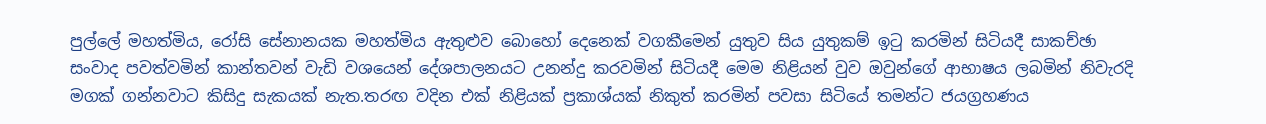පුල්ලේ මහත්මිය, රෝසි සේනානයක මහත්මිය ඇතුළුව බොහෝ දෙනෙක් වගකීමෙන් යුතුව සිය යුතුකම් ඉටු කරමින් සිටියදී සාකච්ඡා සංවාද පවත්වමින් කාන්තවන් වැඩි වශයෙන් දේශපාලනයට උනන්දු කරවමින් සිටියදී මෙම නිළියන් වුව ඔවුන්ගේ ආභාෂය ලබමින් නිවැරදි මගක් ගන්නවාට කිසිදු සැකයක් නැත.තරඟ වදින එක් නිළියක් ප්‍රකාශ්යක් නිකුත් කරමින් පවසා සිටියේ තමන්ට ජයග්‍රහණය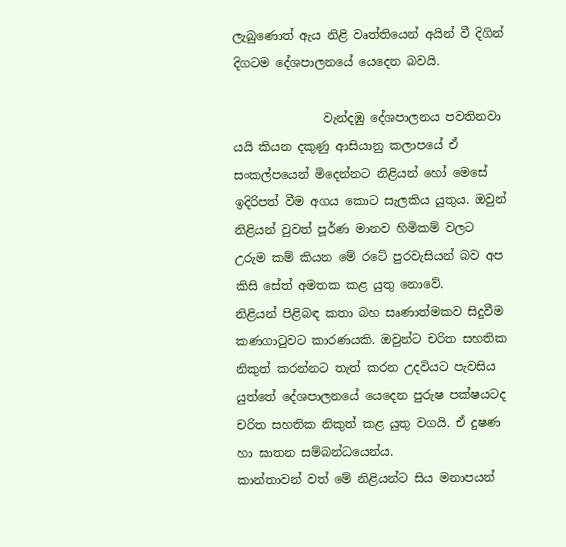ලැබුණොත් ඇය නිළි වෘත්තියෙන් අයින් වී දිගින් දිගටම දේශපාලනයේ යෙදෙන බවයි.

               වැන්දඹු දේශපාලනය පවතිනවා යයි කියන දකුණු ආසියානු කලාපයේ ඒ සංකල්පයෙන් මිදෙන්නට නිළියන් හෝ මෙසේ ඉදිරිපත් වීම අගය කොට සැලකිය යුතුය. ඔවුන් නිළියන් වුවත් පූර්ණ මානව හිමිකම් වලට උරුම කම් කියන මේ රටේ පුරවැසියන් බව අප කිසි සේත් අමතක කළ යුතු නොවේ.
නිළියන් පිළිබඳ කතා බහ සෘණාත්මකව සිදුවීම කණගාටුවට කාරණයකි. ඔවුන්ට චරිත සහතික නිකුත් කරන්නට තැත් කරන උදවියට පැවසිය යුත්තේ දේශපාලනයේ යෙදෙන පුරුෂ පක්ෂයටද චරිත සහතික නිකුත් කළ යුතු වගයි. ඒ දුෂණ හා ඝාතන සම්බන්ධයෙන්ය.
කාන්තාවන් වත් මේ නිළියන්ට සිය මනාපයන්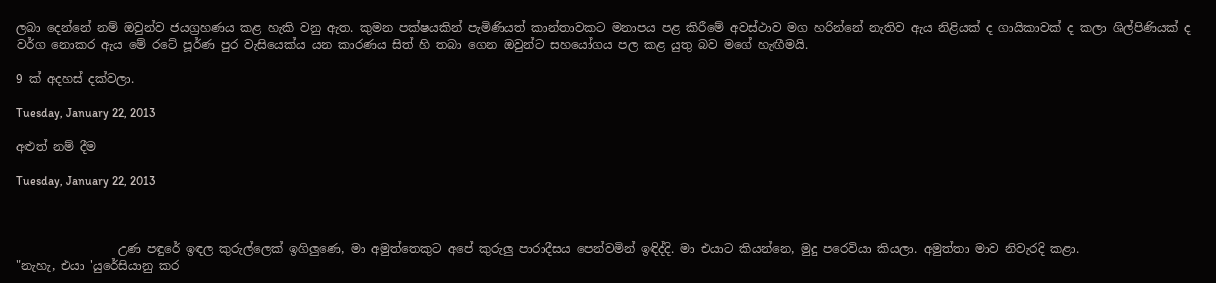ලබා දෙන්නේ නම් ඔවුන්ව ජයග්‍රහණය කළ හැකි වනු ඇත. කුමන පක්ෂයකින් පැමිණියත් කාන්තාවකට මනාපය පළ කිරීමේ අවස්ථාව මග හරින්නේ නැතිව ඇය නිළියක් ද ගායිකාවක් ද කලා ශිල්පිණියක් ද  වර්ග නොකර ඇය මේ රටේ පූර්ණ පුර වැසියෙක්ය යන කාරණය සිත් හි තබා ගෙන ඔවුන්ට සහයෝගය පල කළ යුතු බව මගේ හැඟීමයි.

9 ක් අදහස් දක්වලා.

Tuesday, January 22, 2013

අළුත් නම් දීම

Tuesday, January 22, 2013



                 උණ පඳුරේ ඉඳල කුරුල්ලෙක් ඉගිලුණෙ, මා අමුත්තෙකුට අපේ කුරුලු පාරාදීසය පෙන්වමින් ඉඳිද්දි. මා එයාට කියන්නෙ, මුදු පරෙවියා කියලා. අමුත්තා මාව නිවැරදි කළා.
"නැහැ, එයා 'යුරේසියානු කර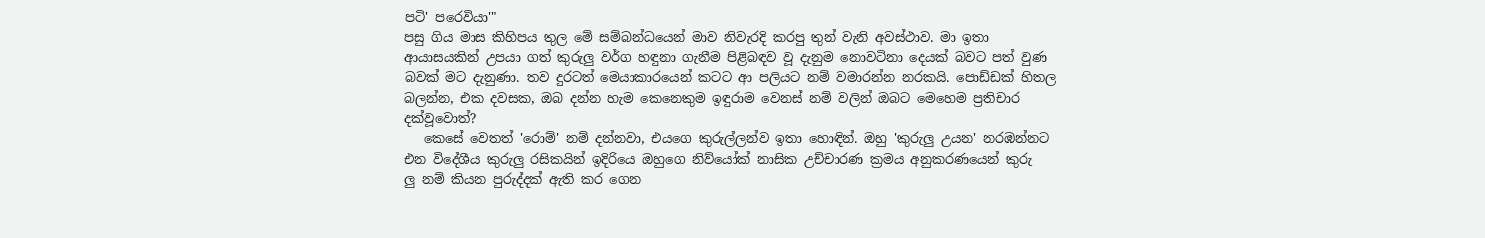පටි' පරෙවියා'"
පසු ගිය මාස කිහිපය තුල මේ සම්බන්ධයෙන් මාව නිවැරදි කරපු තුන් වැනි අවස්ථාව. මා ඉතා ආයාසයකින් උපයා ගත් කුරුලු වර්ග හඳුනා ගැනීම පිළිබඳව වූ දැනුම නොවටිනා දෙයක් බවට පත් වුණ බවක් මට දැනුණා. තව දුරටත් මෙයාකාරයෙන් කටට ආ පලියට නම් වමාරන්න නරකයි. පොඩ්ඩක් හිතල බලන්න, එක දවසක, ඔබ දන්න හැම කෙනෙකුම ඉඳුරාම වෙනස් නම් වලින් ඔබට මෙහෙම ප්‍රතිචාර දක්වූවොත්?
   කෙසේ වෙතත් 'රොම්' නම් දන්නවා, එයගෙ කුරුල්ලන්ව ඉතා හොඳින්. ඔහු 'කුරුලු උයන' නරඹන්නට එන විදේශීය කුරුලු රසිකයින් ඉදිරියෙ ඔහුගෙ නිව්යෝක් නාසික උච්චාරණ ක්‍රමය අනුකරණයෙන් කුරු
ලු නම් කියන පුරුද්දක් ඇති කර ගෙන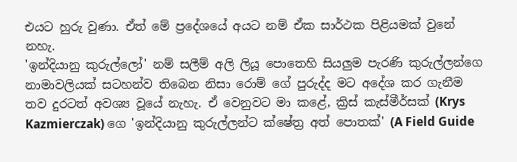එයට හුරු වුණා. ඒත් මේ ප්‍රදේශයේ අයට නම් ඒක සාර්ථක පිළියමක් වුනේ නහැ.
'ඉන්දියානු කුරුල්ලෝ' නම් සලීම් අලි ලියූ පොතෙහි සියලුම පැරණි කුරුල්ලන්ගෙ නාමාවලියක් සටහන්ව තිබෙන නිසා රොම් ගේ පුරුද්ද මට අදේශ කර ගැනීම තව දුරටත් අවශ්‍ය වූයේ නැහැ. ඒ වෙනුවට මා කළේ, ක්‍රිස් කැස්මීර්සක් (Krys Kazmierczak) ගෙ 'ඉන්දියානු කුරුල්ලන්ට ක්ෂේත්‍ර අත් පොතක්' (A Field Guide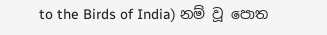to the Birds of India) නම් වූ පොත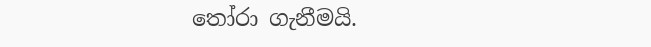තෝරා ගැනීමයි.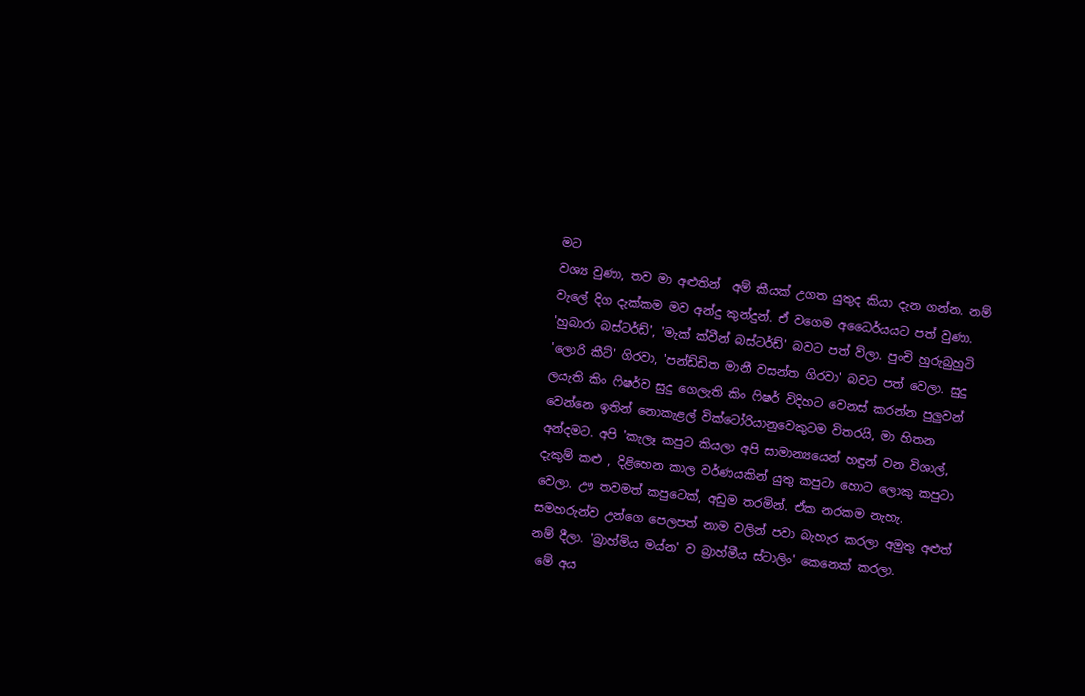මට
වශ්‍ය වුණා, තව මා අළුතින්  අම් කීයක් උගත යුතුද කියා දැන ගන්න. නම් වැලේ දිග දැක්කම මව අන්දු කුන්දුන්. ඒ වගෙම අධෛර්යයට පත් වුණා. 'හුබාරා බස්ටර්ඩ්', 'මැක් ක්වීන් බස්ටර්ඩ්' බවට පත් ව්ලා. පුංචි හුරුබුහුටි 'ලොරි කීට්' ගිරවා, 'පන්ඩ්ඩිත මානී වසන්ත ගිරවා' බවට පත් වෙලා. සුදු ලයැති කිං ෆිෂර්ව සුදු ගෙලැති කිං ෆිෂර් විදිහට වෙනස් කරන්න පුලුවන් වෙන්නෙ ඉතින් නොකැළල් වික්ටෝරියානුවෙකුටම විතරයි, මා හිතන අන්දමට. අපි 'කැලෑ කපුට කියලා අපි සාමාන්‍යයෙන් හඳුන් වන විශාල්, දැකුම් කළු , දිළිහෙන කාල වර්ණයකින් යුතු කපුටා හොට ලොකු කපුටා වෙලා. ඌ තවමත් කපුටෙක්, අඩුම තරමින්. ඒක නරකම නැහැ. සමහරුන්ව උන්ගෙ පෙලපත් නාම වලින් පවා බැහැර කරලා අමුතු අළුත් නම් දීලා. 'බ්‍රාහ්මිය මය්න' ව බ්‍රාහ්මීය ස්ටාලිං' කෙනෙක් කරලා.
 මේ අය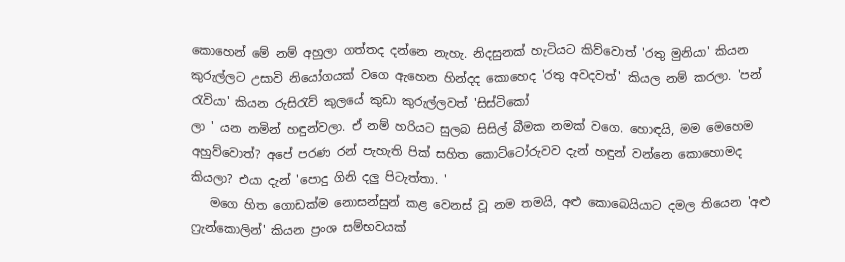කොහෙන් මේ නම් අහුලා ගත්තද දන්නෙ නැහැ. නිදසුනක් හැටියට කිව්වොත් 'රතු මුනියා' කියන කුරුල්ලට උසාවි නියෝගයක් වගෙ ඇහෙන හින්දද කොහෙද 'රතු අවදවත්' කියල නම් කරලා. 'පන් රැවියා' කියන රුසිරැව් කුලයේ කුඩා කුරුල්ලවත් 'සිස්ටිකෝ
ලා ' යන නමින් හඳුන්වලා. ඒ නම් හරියට සුලබ සිසිල් බීමක නමක් වගෙ. හොඳයි, මම මෙහෙම අහුව්වොත්? අපේ පරණ රන් පැහැති පික් සහිත කොට්ටෝරුවව දැන් හඳුන් වන්නෙ කොහොමද කියලා? එයා දැන් 'පොදු ගිනි දලු පිටැත්තා. '
   මගෙ හිත ගොඩක්ම නොසන්සුන් කළ වෙනස් වූ නම තමයි, අළු කොබෙයියාට දමල තියෙන 'අළු ෆ්‍රැන්කොලින්' කියන ප්‍රංශ සම්භවයක්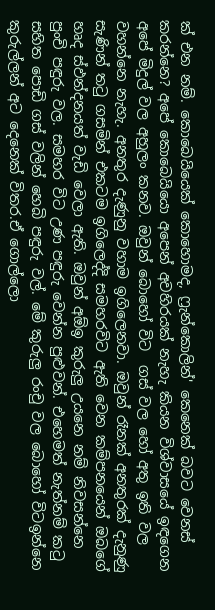ක් එන නම්. කොබෙයියෙක් කොහොමද, ෆ්‍රැන්කොලින්' කෙනෙක් බවට වෙනස් කරන්නෙ? අපේ කොබෙයියො අපෙන් අවහිරයක් නැහැ කියන විශ්වාසයේ ඉඳගෙන අපේ මිදුල් වල අහුලං කනව. ඔවුන් බොහෝ විට  ගස් වල හෝ අතු ඉති වල වහන්නෙ නැහැ. අනතුර දැණුනු වහාම ඉගිලෙනවා. ඔවුන් රෑනක් අනතුරක් දැනුණු සැණින් තටු ගසමින් එකටම ඉගිලෙද්දි සමහරවිට ඇති වෙන කම්පනයෙන් ඔබගේ හෘද ස්ඵන්දනයත් වැඩි වෙලා ඇති. ඔවුන් අඕඉ කුරුලු උයනෙ නම් නිවසන්නෙ පුංචි පඳුරු වල. සමහර විට උණ පඳුරු වෙන්න පුළුවන්. එහෙමත් නැත්නම් කටු සහිත පොඩි ගස් වලින් හෙබි පඳුරු වල්. මේ කුරුලු රංචු වල බොහෝ විටඉන්නෙ කුරුල්ලන් අට දෙනෙක් විතර.ඒ ගොල්ලො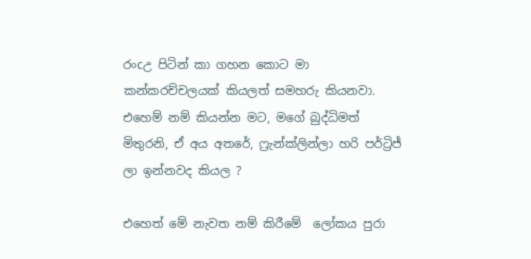රංcඋ පිටින් කා ගහන කොට මා කන්කරච්චලයක් කියලත් සමහරු කියනවා. එහෙම් නම් කියන්න මට, මගේ බුද්ධිමත් මිතුරනි, ඒ අය අතරේ, ෆ්‍රැන්ක්ලින්ලා හරි පර්ට්‍රිජ් ලා ඉන්නවද කියල ?

එහෙත් මේ නැවත නම් කිරීමේ  ලෝකය පුරා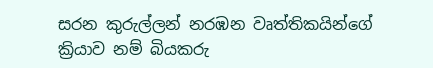සරන කුරුල්ලන් නරඹන වෘත්තිකයින්ගේ ක්‍රියාව නම් බියකරු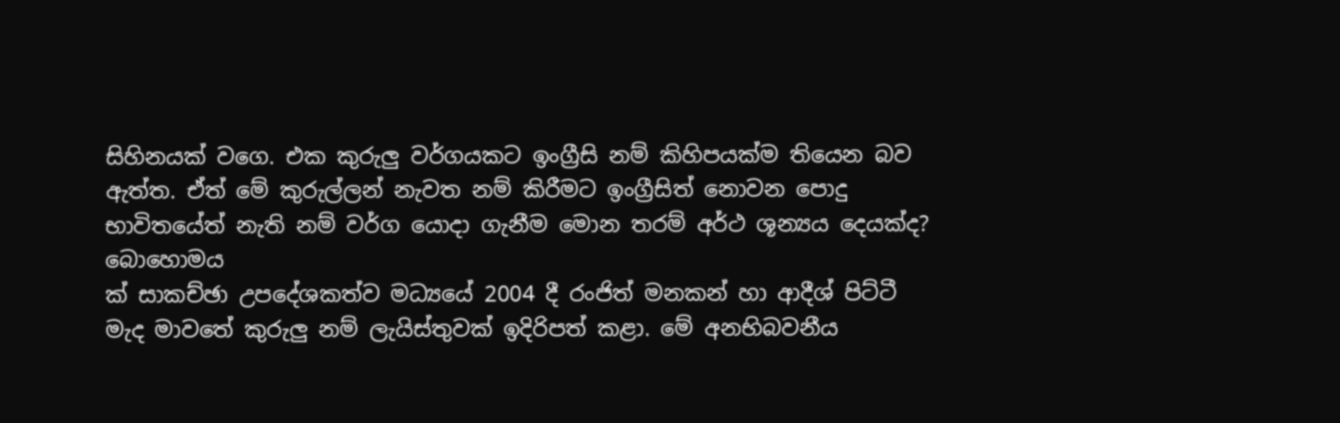සිහිනයක් වගෙ. එක කුරුලු වර්ගයකට ඉංග්‍රීසි නම් කිහිපයක්ම තියෙන බව ඇත්ත. ඒත් මේ කුරුල්ලන් නැවත නම් කිරීමට ඉංග්‍රීසිත් නොවන පොදු භාවිතයේත් නැති නම් වර්ග යොදා ගැනීම මොන තරම් අර්ථ ශූන්‍යය දෙයක්ද?
බොහොමය
ක් සාකච්ඡා උපදේශකත්ව මධ්‍යයේ 2004 දී රංජිත් මනකන් හා ආදීශ් පිට්ටී මැද මාවතේ කුරුලු නම් ලැයිස්තුවක් ඉදිරිපත් කළා. මේ අනභිබවනීය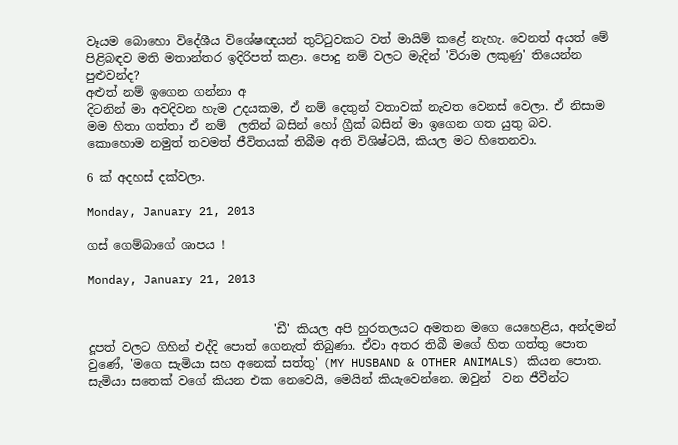වෑයම බොහො විදේශීය විශේෂඥයන් තුට්ටුවකට වත් මායිම් කළේ නැහැ. වෙනත් අයත් මේ පිළිබඳව මති මතාන්තර ඉදිරිපත් කළා. පොදු නම් වලට මැදින් 'විරාම ලකුණු' තියෙන්න පුළුවන්ද?
අළුත් නම් ඉගෙන ගන්නා අ
දිටනින් මා අවදිවන හැම උදයකම, ඒ නම් දෙතුන් වතාවක් නැවත වෙනස් වෙලා. ඒ නිසාම මම හිතා ගත්තා ඒ නම්  ලතින් බසින් හෝ ග්‍රීක් බසින් මා ඉගෙන ගත යුතු බව.
කොහොම නමුත් තවමත් ජීවිතයක් තිබීම අති විශිෂ්ටයි, කියල මට හිතෙනවා.

6 ක් අදහස් දක්වලා.

Monday, January 21, 2013

ගස් ගෙම්බාගේ ශාපය !

Monday, January 21, 2013


                               'ඩී' කියල අපි හුරතලයට අමතන මගෙ යෙහෙළිය, අන්දමන් දූපත් වලට ගිහින් එද්දි පොත් ගෙනැත් තිබුණා. ඒවා අතර තිබී මගේ හිත ගත්තු පොත වුණේ, 'මගෙ සැමියා සහ අනෙක් සත්තු' (MY HUSBAND & OTHER ANIMALS) කියන පොත. සැමියා සතෙක් වගේ කියන එක නෙවෙයි, මෙයින් කියැවෙන්නෙ. ඔවුන්  වන ජීවීන්ට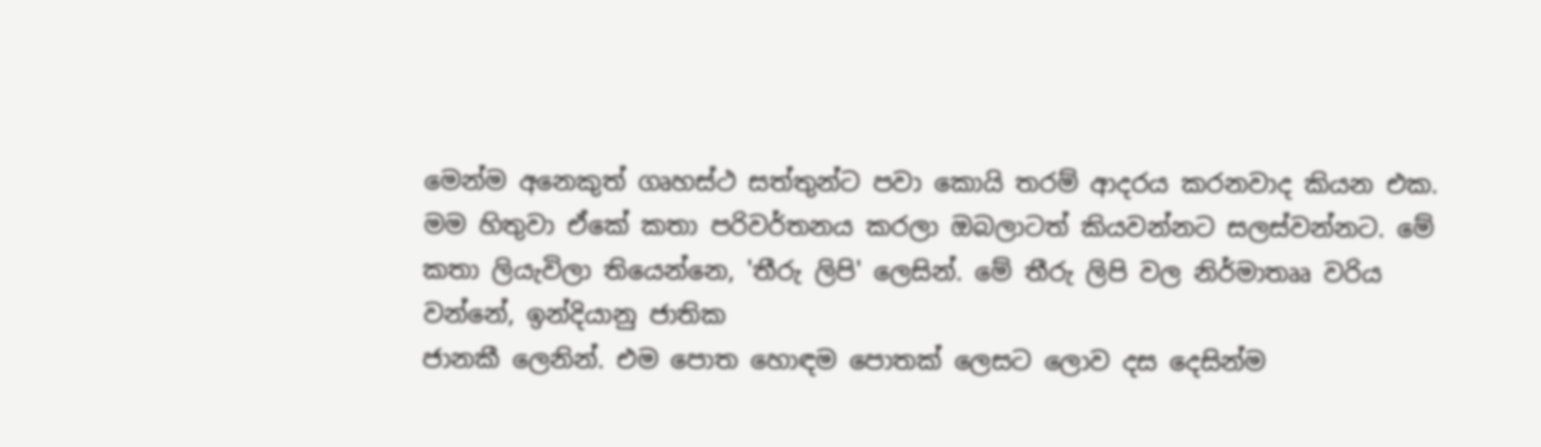මෙන්ම අනෙකුත් ගෘහස්ථ සත්තුන්ට පවා කොයි තරම් ආදරය කරනවාද කියන එක. මම හිතුවා ඒකේ කතා පරිවර්තනය කරලා ඔබලාටත් කියවන්නට සලස්වන්නට. මේ කතා ලියැවිලා තියෙන්නෙ, 'තීරු ලිපි' ලෙසින්. මේ තීරු ලිපි වල නිර්මාතෲ වරිය වන්නේ, ඉන්දියානු ජාතික
ජානකී ලෙනින්. එම පොත හොඳම පොතක් ලෙසට ලොව දස දෙසින්ම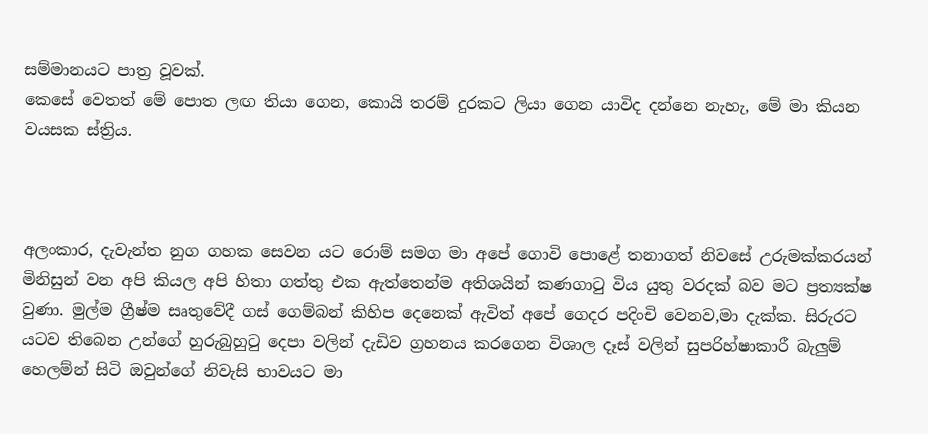සම්මානයට පාත්‍ර වූවක්.
කෙසේ වෙතත් මේ පොත ලඟ තියා ගෙන, කොයි තරම් දුරකට ලියා ගෙන යාවිද දන්නෙ නැහැ, මේ මා කියන වයසක ස්ත්‍රිය.



අලංකාර, දැවැන්ත නුග ගහක සෙවන යට රොම් සමග මා අපේ ගොවි පොළේ තනාගත් නිවසේ උරුමක්කරයන් මිනිසුන් වන අපි කියල අපි හිතා ගත්තු එක ඇත්තෙන්ම අතිශයින් කණගාටු විය යුතු වරදක් බව මට ප්‍රත්‍යක්ෂ වුණා. මුල්ම ග්‍රීෂ්ම සෘතුවේදී ගස් ගෙම්බන් කිහිප දෙනෙක් ඇවිත් අපේ ගෙදර පදිංචි වෙනව,මා දැක්ක. සිරුරට යටව තිබෙන උන්ගේ හුරුබුහුටු දෙපා වලින් දැඩිව ග්‍රහනය කරගෙන විශාල දෑස් වලින් සුපරිහ්ෂාකාරී බැලුම් හෙලම්න් සිටි ඔවුන්ගේ නිවැසි භාවයට මා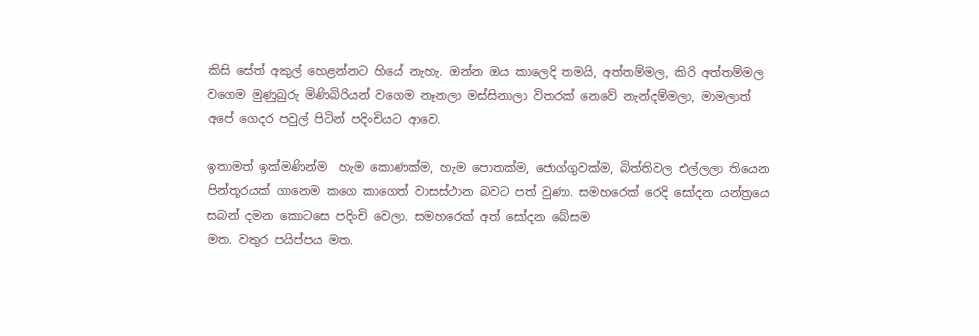කිසි සේත් අකුල් හෙළන්නට හියේ නැහැ. ඔන්න ඔය කාලෙදි තමයි, අත්තම්මල, කිරි අත්තම්මල වගෙම මුණුබුරු මිණිබිරියන් වගෙම නෑනලා මස්සිනාලා විතරක් නෙවේ නැන්දම්මලා, මාමලාත් අපේ ගෙදර පවුල් පිටින් පදිංචියට ආවෙ.

ඉතාමත් ඉක්මණින්ම  හැම කොණක්ම, හැම පොතක්ම, ජොග්ගුවක්ම, බිත්තිවල එල්ලලා තියෙන පින්තූරයක් ගානෙම කගෙ කාගෙත් වාසස්ථාන බවට පත් වුණා. සමහරෙක් රෙදි සෝදන යන්ත්‍රයෙ සබන් දමන කොටසෙ පදිංචි වෙලා. සමහරෙක් අත් සෝදන බේසම
මත. වතුර පයිප්පය මත.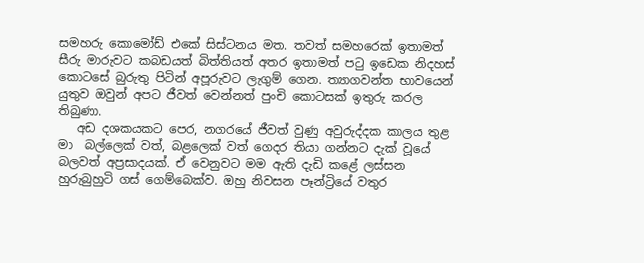සමහරු කොමෝඩ් එකේ සිස්ටනය මත. තවත් සමහරෙක් ඉතාමත් සීරු මාරුවට කබඩයත් බිත්තියත් අතර ඉතාමත් පටු ඉඩෙක නිදහස් කොටසේ බුරුතු පිටින් අපූරුවට ලැගුම් ගෙන. ත්‍යාගවන්ත භාවයෙන් යුතුව ඔවුන් අපට ජීවත් වෙන්නත් පුංචි කොටසක් ඉතුරු කරල තිබුණා.
   අඩ දශකයකට පෙර, නගරයේ ජීවත් වුණු අවුරුද්දක කාලය තුළ මා  බල්ලෙක් වත්, බළලෙක් වත් ගෙදර තියා ගන්නට දැක් වූයේ බලවත් අප්‍රසාදයක්. ඒ වෙනුවට මම ඇති දැඩි කළේ ලස්සන හුරුබුහුටි ගස් ගෙම්බෙක්ව. ඔහු නිවසන පෑන්ට්‍රියේ වතුර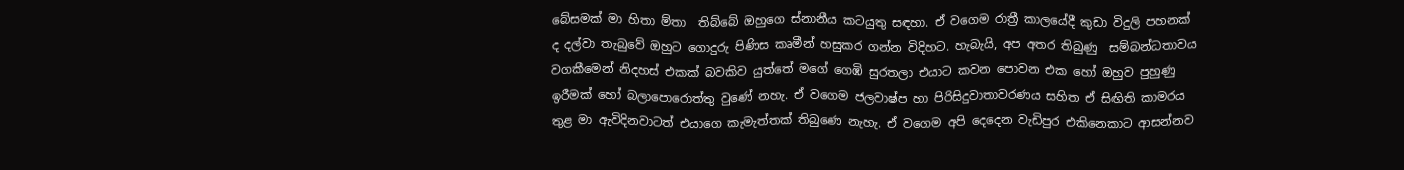බේසමක් මා හිතා ම්තා  තිබ්බේ ඔහුගෙ ස්නානීය කටයුතු සඳහා. ඒ වගෙම රාත්‍රී කාලයේදී කුඩා විදුලි පහනක් ද දල්වා තැබුවේ ඔහුට ගොදුරු පිණිස කෘමීන් හසුකර ගන්න විදිහට. හැබැයි, අප අතර තිබුණු  සම්බන්ධතාවය වගකීමෙන් නිදහස් එකක් බවකිව යුත්තේ මගේ ගෙඹි සුරතලා එයාට කවන පොවන එක හෝ ඔහුව පුහුණු ඉරීමක් හෝ බලාපොරොත්තු වුණේ නහැ. ඒ වගෙම ජලවාෂ්ප හා පිරිසිදුවාතාවරණය සහිත ඒ සිඟිති කාමරය තුළ මා ඇවිදිනවාටත් එයාගෙ කැමැත්තක් තිබුණෙ නැහැ. ඒ වගෙම අපි දෙදෙන වැඩිපුර එකිනෙකාට ආසන්නව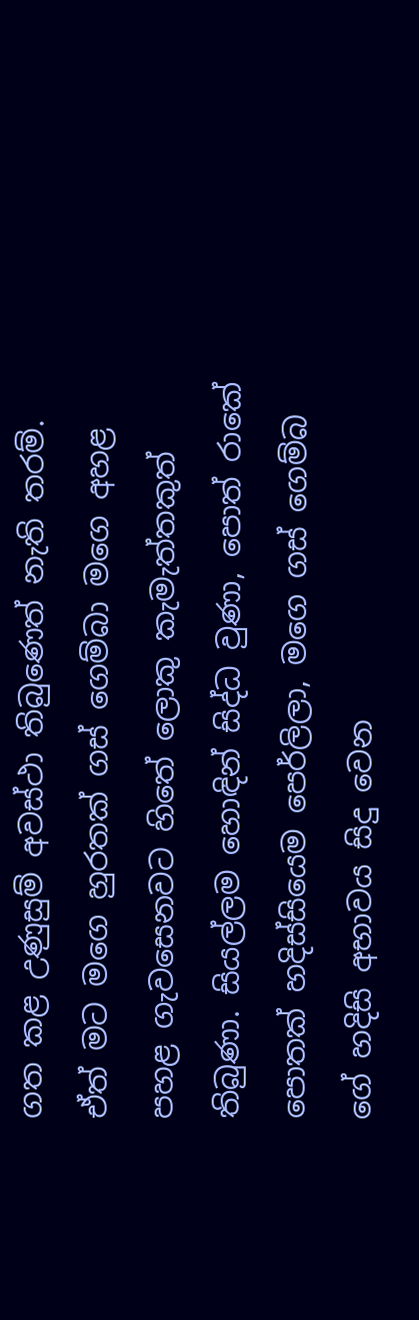ගත කළ උණුසුම් අවස්ථා තිබුණෙත් නැති තරම්. ඒත් මට මගෙ හුරතක් ගස් ගෙම්බා මගෙ අහළ පහළ ගැවසෙනවට හිතේ ලොකු කැමැත්තකුත් තිබුණා. සියල්ලම හොඳින් සිද්ධ වුණා, පොත් රාකේ පොතක් හදිස්සියෙම පෙර්ලිලා, මගෙ ගස් ගෙම්බ ගේ හදිසි අභාවය සිදු වෙන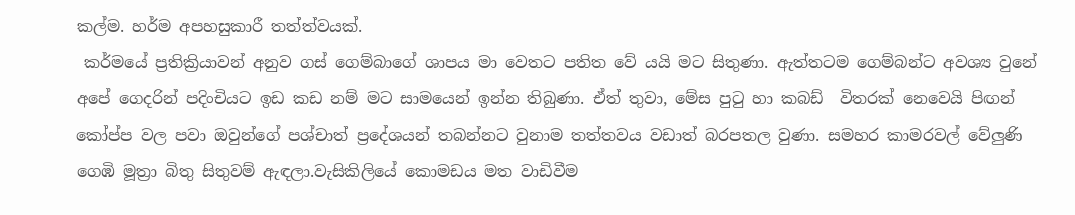කල්ම. හර්ම අපහසුකාරී තත්ත්වයක්.
 කර්මයේ ප්‍රතික්‍රියාවන් අනුව ගස් ගෙම්බාගේ ශාපය මා වෙතට පතිත වේ යයි මට සිතුණා. ඇත්තටම ගෙම්බන්ට අවශ්‍ය වුනේ අපේ ගෙදරින් පදිංචියට ඉඩ කඩ නම් මට සාමයෙන් ඉන්න තිබුණා. ඒත් තුවා, මේස පුටු හා කබඩ්  විතරක් නෙවෙයි පිඟන් කෝප්ප වල පවා ඔවුන්ගේ පශ්චාත් ප්‍රදේශයන් තබන්නට වුනාම තත්තවය වඩාත් බරපතල වුණා. සමහර කාමරවල් වේලුණි ගෙඹි මූත්‍රා බිතු සිතුවම් ඇඳලා.වැසිකිලියේ කොමඩය මත වාඩිවීම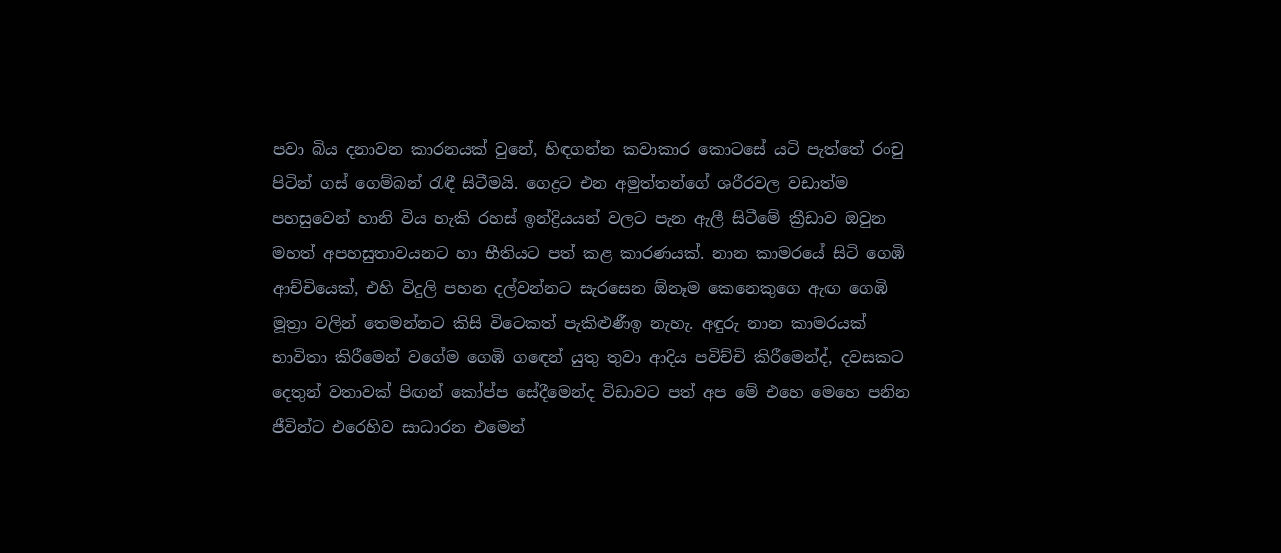පවා බිය දනාවන කාරනයක් වුනේ, හිඳගන්න කවාකාර කොටසේ යටි පැත්තේ රංචු පිටින් ගස් ගෙම්බන් රැඳී සිටීමයි. ගෙද්‍රට එන අමුත්තන්ගේ ශරීරවල වඩාත්ම පහසුවෙන් හානි විය හැකි රහස් ඉන්ද්‍රියයන් වලට පැන ඇලී සිටීමේ ක්‍රීඩාව ඔවුන මහත් අපහසුතාවයනට හා භීතියට පත් කළ කාරණයක්. නාන කාමරයේ සිටි ගෙඹි ආච්චියෙක්, එහි විදුලි පහන දල්වන්නට සැරසෙන ඕනෑම කෙනෙකුගෙ ඇඟ ගෙඹි මූත්‍රා වලින් තෙමන්නට කිසි විටෙකත් පැකිළුණීඉ නැහැ. අඳුරු නාන කාමරයක් භාවිතා කිරීමෙන් වගේම ගෙඹි ගඳෙන් යුතු තුවා ආදිය පවිච්චි කිරීමෙන්ද්, දවසකට දෙතුන් වතාවක් පිඟන් කෝප්ප සේදීමෙන්ද විඩාවට පත් අප මේ එහෙ මෙහෙ පනින ජීවින්ට එරෙහිව සාධාරන එමෙන්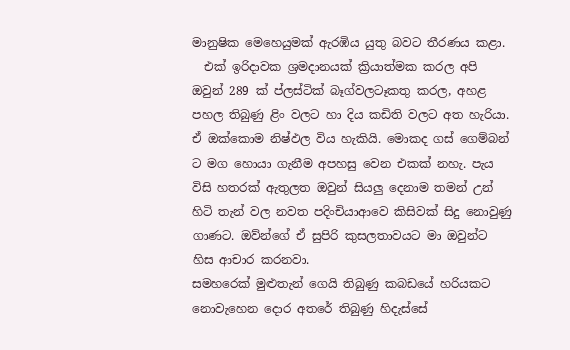මානුෂික මෙහෙයුමක් ඇරඹිය යුතු බවට තීරණය කළා.
  එක් ඉරිදාවක ශ්‍රමදානයක් ක්‍රියාත්මක කරල අපි ඔවුන් 289 ක් ප්ලස්ටික් බෑග්වලටෑකතු කරල, අහළ පහල තිබුණු ළිං වලට හා දිය කඩිති වලට අත හැරියා. ඒ ඔක්කොම නිෂ්ඵල විය හැකියි. මොකද ගස් ගෙම්බන් ට මග හොයා ගැනීම අපහසු වෙන එකක් නහැ. පැය විසි හතරක් ඇතුලත ඔවුන් සියලු දෙනාම තමන් උන් හිටි තැන් වල නවත පදිංචියාආවෙ කිසිවක් සිදු නොවුණු ගාණට. ඔව්න්ගේ ඒ සුපිරි කුසලතාවයට මා ඔවුන්ට හිස ආචාර කරනවා.
සමහරෙක් මුළුතැන් ගෙයි තිබුණු කබඩයේ හරියකට නොවැහෙන දොර අතරේ තිබුණු හිදැස්සේ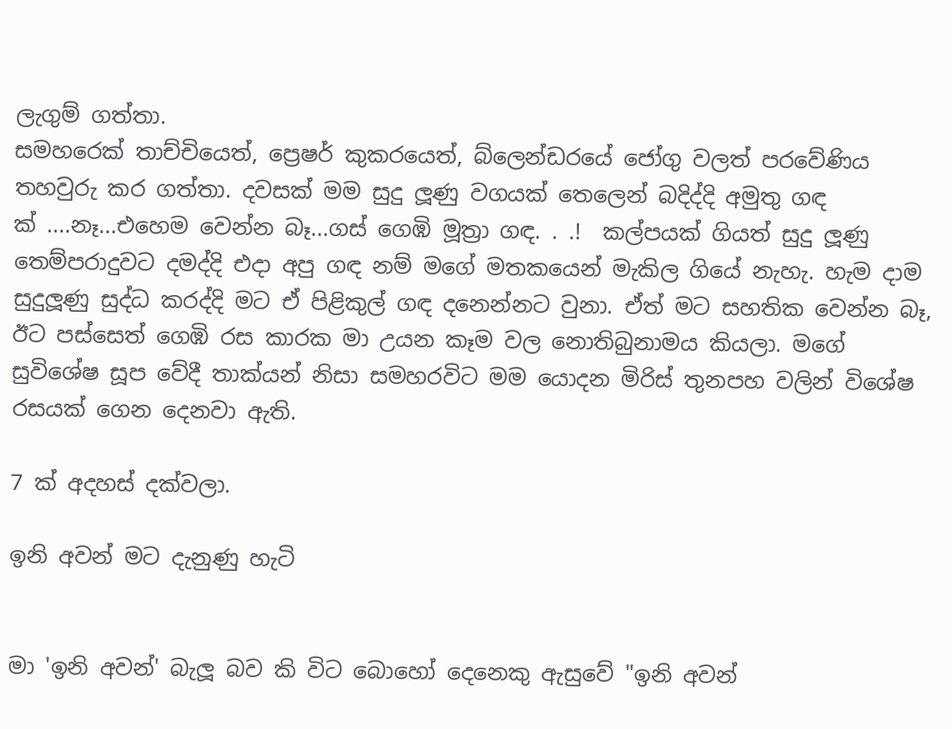ලැගුම් ගත්තා.
සමහරෙක් තාච්චියෙත්, ප්‍රෙෂර් කුකරයෙත්, බ්ලෙන්ඩරයේ ජෝගු වලත් පරවේණිය තහවුරු කර ගත්තා. දවසක් මම සුදු ලූණු වගයක් තෙලෙන් බදිද්දි අමුතු ගඳ
ක් ....නෑ...එහෙම වෙන්න බෑ...ගස් ගෙඹි මූත්‍රා ගඳ. . .!  කල්පයක් ගියත් සුදු ලූණු තෙම්පරාදුවට දමද්දි එදා අපු ගඳ නම් මගේ මතකයෙන් මැකිල ගියේ නැහැ. හැම දාම සුදුලූණු සුද්ධ කරද්දි මට ඒ පිළිකුල් ගඳ දනෙන්නට වුනා. ඒත් මට සහතික වෙන්න බෑ, ඊට පස්සෙත් ගෙඹි රස කාරක මා උයන කෑම වල නොතිබුනාමය කියලා. මගේ සුවිශේෂ සූප වේදී තාක්යන් නිසා සමහරවිට මම යොදන මිරිස් තුනපහ වලින් විශේෂ රසයක් ගෙන දෙනවා ඇති.

7 ක් අදහස් දක්වලා.

ඉනි අවන් මට දැනුණු හැටි


මා 'ඉනි අවන්' බැලූ බව කි විට බොහෝ දෙනෙකු ඇසුවේ "ඉනි අවන්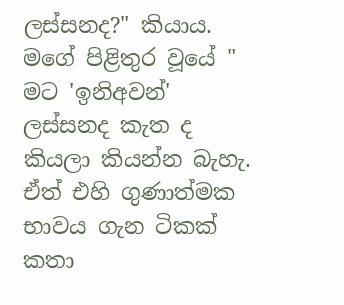ලස්සනද?" කියාය.
මගේ පිළිතුර වූයේ " මට 'ඉනිඅවන්' ලස්සනද කැත ද කියලා කියන්න බැහැ. ඒත් එහි ගුණාත්මක භාවය ගැන ටිකක් කතා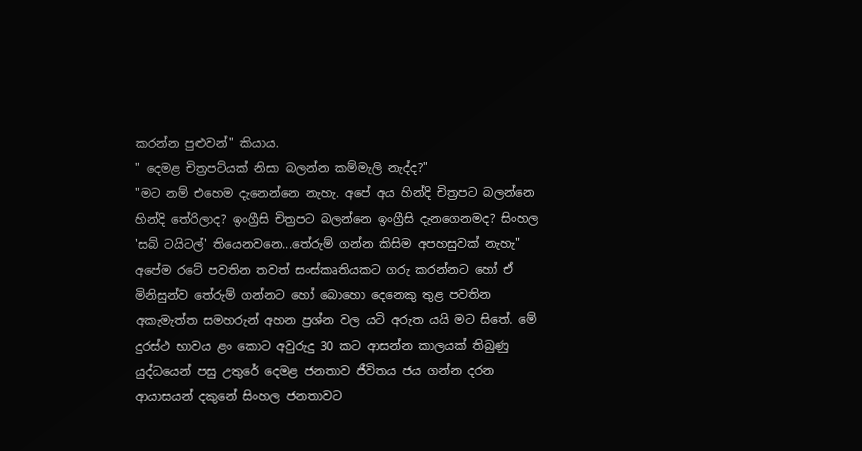කරන්න පුළුවන්" කියාය.
" දෙමළ චිත්‍රපට්යක් නිසා බලන්න කම්මැලි නැද්ද?"
"මට නම් එහෙම දැනෙන්නෙ නැහැ. අපේ අය හින්දි චිත්‍රපට බලන්නෙ හින්දි තේරිලාද? ඉංග්‍රීසි චිත්‍රපට බලන්නෙ ඉංග්‍රීසි දැනගෙනමද? සිංහල 'සබ් ටයිටල්' තියෙනවනෙ...තේරුම් ගන්න කිසිම අපහසුවක් නැහැ"
අපේම රටේ පවතින තවත් සංස්කෘතියකට ගරු කරන්නට හෝ ඒ මිනිසුන්ව තේරුම් ගන්නට හෝ බොහො දෙනෙකු තුළ පවතින අකැමැත්ත සමහරුන් අහන ප්‍රශ්න වල යටි අරුත යයි මට සිතේ. මේ දුරස්ථ භාවය ළං කොට අවුරුදු 30 කට ආසන්න කාලයක් තිබුණු යුද්ධයෙන් පසු උතුරේ දෙමළ ජනතාව ජීවිතය ජය ගන්න දරන ආයාසයන් දකුනේ සිංහල ජනතාවට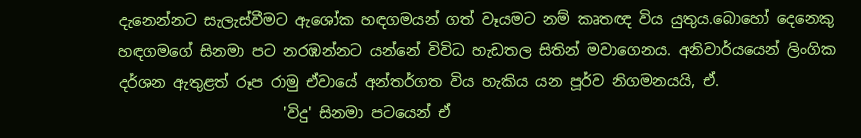දැනෙන්නට සැලැස්වීමට ඇශෝක හඳගමයන් ගත් වෑයමට නම් කෘතඥ විය යුතුය.බොහෝ දෙනෙකු හඳගමගේ සිනමා පට නරඹන්නට යන්නේ විවිධ හැඩතල සිතින් මවාගෙනය. අනිවාර්යයෙන් ලිංගික දර්ශන ඇතුළත් රූප රාමු ඒවායේ අන්තර්ගත විය හැකිය යන පූර්ව නිගමනයයි, ඒ.
                      'විදු' සිනමා පටයෙන් ඒ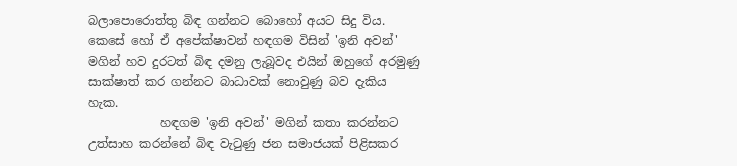බලාපොරොත්තු බිඳ ගන්නට බොහෝ අයට සිදු විය. කෙසේ හෝ ඒ අපේක්ෂාවන් හඳගම විසින් 'ඉනි අවන්' මගින් හව දුරටත් බිඳ දමනු ලැබූවද එයින් ඔහුගේ අරමුණු සාක්ෂාත් කර ගන්නට බාධාවක් නොවුණු බව දැකිය හැක.
            හඳගම 'ඉනි අවන්' මගින් කතා කරන්නට උත්සාහ කරන්නේ බිඳ වැටුණු ජන සමාජයක් පිළිසකර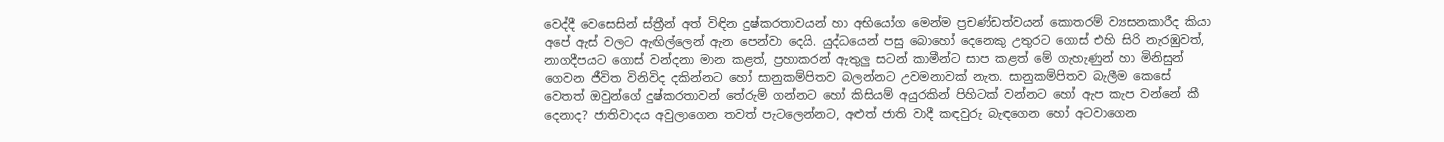වෙද්දී වෙසෙසින් ස්ත්‍රීන් අත් විඳින දුෂ්කරතාවයන් හා අභියෝග මෙන්ම ප්‍රචණ්ඩත්වයන් කොතරම් ව්‍යසනකාරීද කියා අපේ ඇස් වලට ඇඟිල්ලෙන් ඇන පෙන්වා දෙයි. යුද්ධයෙන් පසු බොහෝ දෙනෙකු උතුරට ගොස් එහි සිරි නැරඹුවත්, නාගදීපයට ගොස් වන්දනා මාන කළත්, ප්‍රහාකරන් ඇතුලු සටන් කාමීන්ට සාප කළත් මේ ගැහැණුන් හා මිනිසුන් ගෙවන ජීවිත විනිවිද දකින්නට හෝ සානුකම්පිතව බලන්නට උවමනාවක් නැත. සානුකම්පිතව බැලීම කෙසේ වෙතත් ඔවුන්ගේ දුෂ්කරතාවන් තේරුම් ගන්නට හෝ කිසියම් අයුරකින් පිහිටක් වන්නට හෝ ඇප කැප වන්නේ කී දෙනාද? ජාතිවාදය අවුලාගෙන තවත් පැටලෙන්නට, අළුත් ජාති වාදී කඳවුරු බැඳගෙන හෝ අටවාගෙන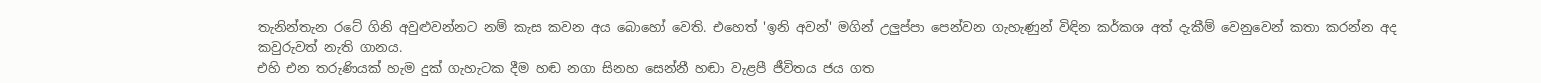තැනින්තැන රටේ ගිනි අවුළුවන්නට නම් කැස කවන අය බොහෝ වෙති. එහෙත් 'ඉනි අවන්' මගින් උලුප්පා පෙන්වන ගැහැණුන් විඳින කර්කශ අත් දැකීම් වෙනුවෙන් කතා කරන්න අද කවුරුවත් නැති ගානය.
එහි එන තරුණියක් හැම දුක් ගැහැටක දීම හඬ නගා සිනහ සෙන්නී හඬා වැළපී ජීවිතය ජය ගත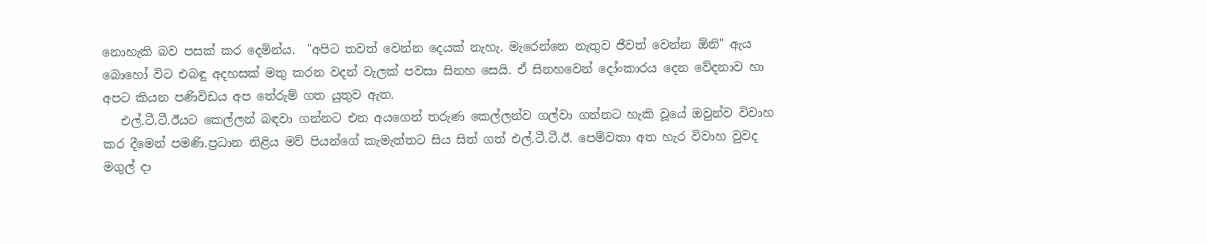නොහැකි බව පසක් කර දෙමින්ය.  "අපිට තවත් වෙන්න දෙයක් නැහැ. මැරෙන්නෙ නැතුව ජීවත් වෙන්න ඕනි" ඇය බොහෝ විට එබඳු අදහසක් මතු කරන වදන් වැලක් පවසා සිනහ සෙයි. ඒ සිනහවෙන් දෝංකාරය දෙන වේදනාව හා අපට කියන පණිවිඩය අප තේරුම් ගත යුතුව ඇත.
   එල්.ටී.ටී.ඊයට කෙල්ලන් බඳවා ගන්නට එන අයගෙන් තරුණ කෙල්ලන්ව ගල්වා ගන්නට හැකි වූයේ ඔවුන්ව විවාහ කර දීමෙන් පමණි.ප්‍රධාන නිළිය මව් පියන්ගේ කැමැත්තට සිය සිත් ගත් එල්.ටී.ටී.ඊ. පෙම්වතා අත හැර විවාහ වුවද මගුල් දා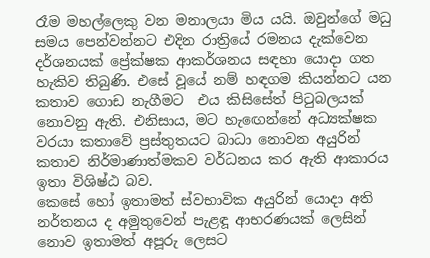රෑම මහල්ලෙකු වන මනාලයා මිය යයි. ඔවුන්ගේ මධු සමය පෙන්වන්නට එදින රාත්‍රියේ රමනය දැක්වෙන දර්ශනයක් ප්‍රේක්ෂක ආකර්ශනය සඳහා යොදා ගත හැකිව තිබුණි. එසේ වූයේ නම් හඳගම කියන්නට යන කතාව ගොඩ නැගීමට  එය කිසිසේත් පිටුබලයක් නොවනු ඇති. එනිසාය, මට හැඟෙන්නේ අධ්‍යක්ෂක වරයා කතාවේ ප්‍රස්තුතයට බාධා නොවන අයුරින් කතාව නිර්මාණාත්මකව වර්ධනය කර ඇති ආකාරය ඉතා විශිෂ්ඨ බව.
කෙසේ හෝ ඉතාමත් ස්වභාවික අයුරින් යොදා අති නර්තනය ද අමුතුවෙන් පැළඳූ ආභරණයක් ලෙසින් නොව ඉතාමත් අපූරු ලෙසට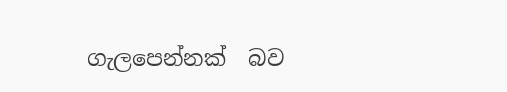ගැලපෙන්නක්  බව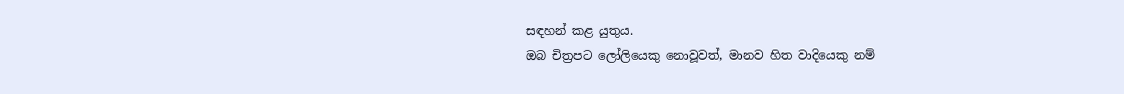සඳහන් කළ යුතුය.
ඔබ චිත්‍රපට ලෝලියෙකු නොවූවත්, මානව හිත වාදියෙකු නම්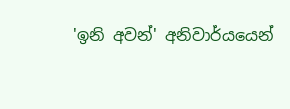'ඉනි අවන්' අනිවාර්යයෙන්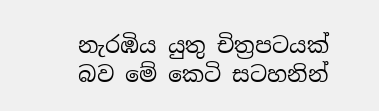නැරඹිය යුතු චිත්‍රපටයක් බව මේ කෙටි සටහනින්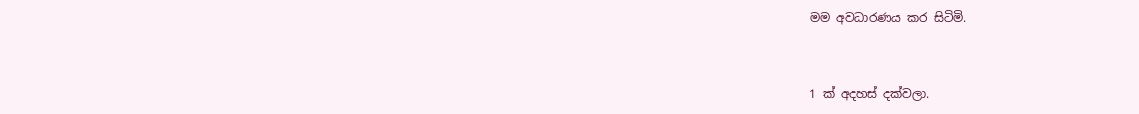මම අවධාරණය කර සිටිමි.


1 ක් අදහස් දක්වලා.